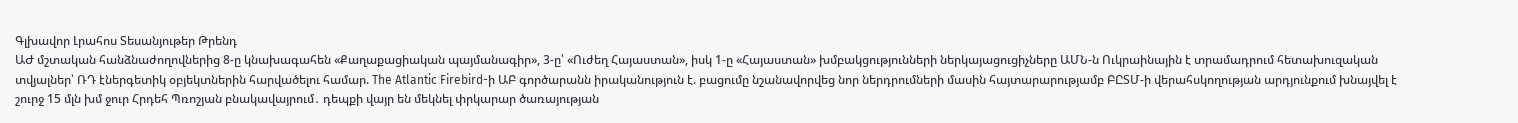Գլխավոր Լրահոս Տեսանյութեր Թրենդ
ԱԺ մշտական հանձնաժողովներից 8-ը կնախագահեն «Քաղաքացիական պայմանագիր», 3-ը՝ «Ուժեղ Հայաստան», իսկ 1-ը «Հայաստան» խմբակցությունների ներկայացուցիչները ԱՄՆ-ն Ուկրաինային է տրամադրում հետախուզական տվյալներ՝ ՌԴ էներգետիկ օբյեկտներին հարվածելու համար. The Atlantic Firebird-ի ԱԲ գործարանն իրականություն է. բացումը նշանավորվեց նոր ներդրումների մասին հայտարարությամբ ԲԸՏՄ-ի վերահսկողության արդյունքում խնայվել է շուրջ 15 մլն խմ ջուր Հրդեհ Պռոշյան բնակավայրում․ դեպքի վայր են մեկնել փրկարար ծառայության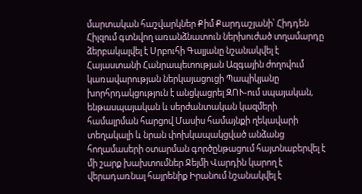մարտական հաշվարկներ Քիմ Քարդաշյանի՝ Հիդդեն Հիլզում գտնվող առանձնատուն ներխուժած տղամարդը ձերբակալվել է Սրբուհի Գալյանը նշանակվել է Հայաստանի Հանրապետության Ազգային ժողովում կառավարության ներկայացուցի Պապիկյանը խորհրդակցություն է անցկացրել ԶՈՒ-ում սպայական, ենթասպայական և սերժանտական կազմերի համալրման հարցով Մասիս համայնքի ղեկավարի տեղակալի և նրան փոխկապակցված անձանց հողամասերի օտարման գործընթացում հայտնաբերվել է մի շարք խախտումներ Ջեյմի Վարդին կարող է վերադառնալ հայրենիք Իրանում նշանակվել է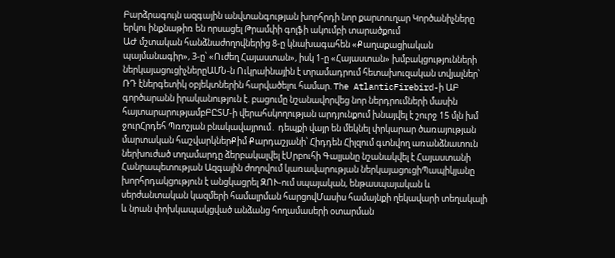Բարձրագույն ազգային անվտանգության խորհրդի նոր քարտուղար Կործանիչները երկու ինքնաթիռ են որսացել Թրամփի գոլֆի ակումբի տարածքում
ԱԺ մշտական հանձնաժողովներից 8-ը կնախագահեն «Քաղաքացիական պայմանագիր», 3-ը՝ «Ուժեղ Հայաստան», իսկ 1-ը «Հայաստան» խմբակցությունների ներկայացուցիչներըԱՄՆ-ն Ուկրաինային է տրամադրում հետախուզական տվյալներ՝ ՌԴ էներգետիկ օբյեկտներին հարվածելու համար. The AtlanticFirebird-ի ԱԲ գործարանն իրականություն է. բացումը նշանավորվեց նոր ներդրումների մասին հայտարարությամբԲԸՏՄ-ի վերահսկողության արդյունքում խնայվել է շուրջ 15 մլն խմ ջուրՀրդեհ Պռոշյան բնակավայրում․ դեպքի վայր են մեկնել փրկարար ծառայության մարտական հաշվարկներՔիմ Քարդաշյանի՝ Հիդդեն Հիլզում գտնվող առանձնատուն ներխուժած տղամարդը ձերբակալվել էՍրբուհի Գալյանը նշանակվել է Հայաստանի Հանրապետության Ազգային ժողովում կառավարության ներկայացուցիՊապիկյանը խորհրդակցություն է անցկացրել ԶՈՒ-ում սպայական, ենթասպայական և սերժանտական կազմերի համալրման հարցովՄասիս համայնքի ղեկավարի տեղակալի և նրան փոխկապակցված անձանց հողամասերի օտարման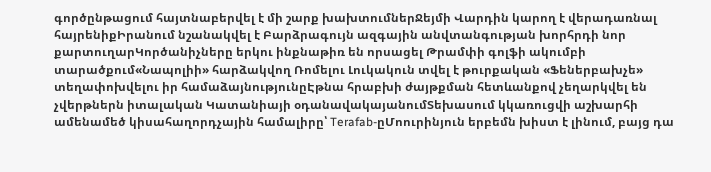գործընթացում հայտնաբերվել է մի շարք խախտումներՋեյմի Վարդին կարող է վերադառնալ հայրենիքԻրանում նշանակվել է Բարձրագույն ազգային անվտանգության խորհրդի նոր քարտուղարԿործանիչները երկու ինքնաթիռ են որսացել Թրամփի գոլֆի ակումբի տարածքում«Նապոլիի» հարձակվող Ռոմելու Լուկակուն տվել է թուրքական «Ֆեներբախչե» տեղափոխվելու իր համաձայնությունըԷթնա հրաբխի ժայթքման հետևանքով չեղարկվել են չվերթներն իտալական Կատանիայի օդանավակայանումՏեխասում կկառուցվի աշխարհի ամենամեծ կիսահաղորդչային համալիրը՝ Terafab-ըՄոուրինյուն երբեմն խիստ է լինում, բայց դա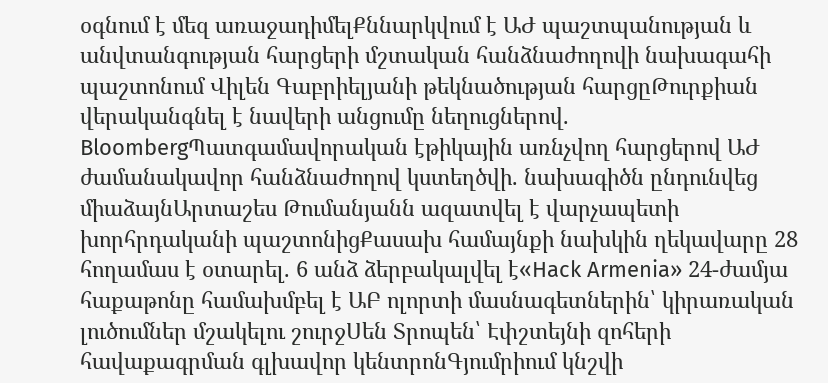օգնում է մեզ առաջադիմելՔննարկվում է ԱԺ պաշտպանության և անվտանգության հարցերի մշտական հանձնաժողովի նախագահի պաշտոնում Վիլեն Գաբրիելյանի թեկնածության հարցըԹուրքիան վերականգնել է նավերի անցումը նեղուցներով. BloombergՊատգամավորական էթիկային առնչվող հարցերով ԱԺ ժամանակավոր հանձնաժողով կստեղծվի. նախագիծն ընդունվեց միաձայնԱրտաշես Թումանյանն ազատվել է վարչապետի խորհրդականի պաշտոնիցՔասախ համայնքի նախկին ղեկավարը 28 հողամաս է օտարել. 6 անձ ձերբակալվել է«Hack Armenia» 24-ժամյա հաքաթոնը համախմբել է ԱԲ ոլորտի մասնագետներին՝ կիրառական լուծումներ մշակելու շուրջՍեն Տրոպեն՝ Էփշտեյնի զոհերի հավաքագրման գլխավոր կենտրոնԳյումրիում կնշվի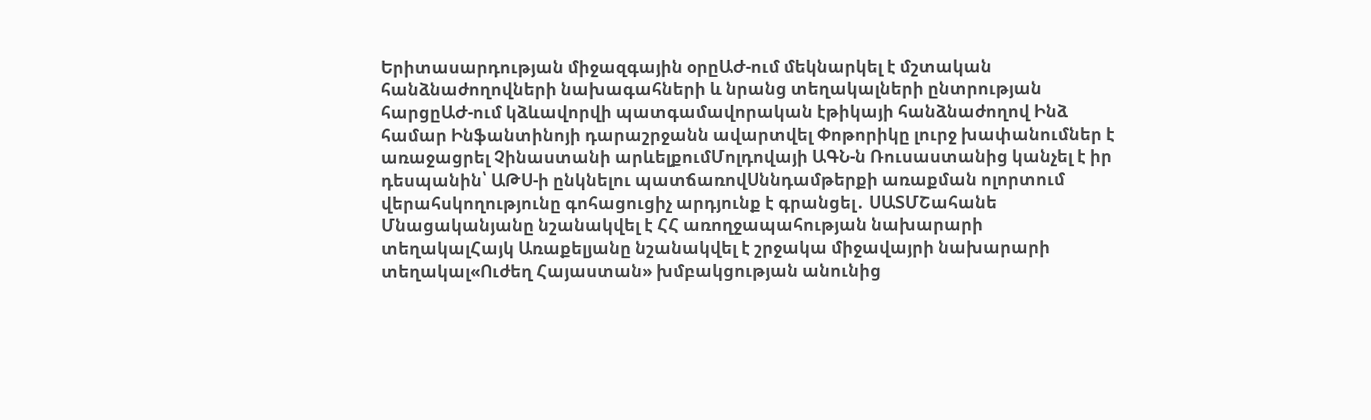Երիտասարդության միջազգային օրըԱԺ-ում մեկնարկել է մշտական հանձնաժողովների նախագահների և նրանց տեղակալների ընտրության հարցըԱԺ-ում կձևավորվի պատգամավորական էթիկայի հանձնաժողով Ինձ համար Ինֆանտինոյի դարաշրջանն ավարտվել Փոթորիկը լուրջ խափանումներ է առաջացրել Չինաստանի արևելքումՄոլդովայի ԱԳՆ-ն Ռուսաստանից կանչել է իր դեսպանին՝ ԱԹՍ-ի ընկնելու պատճառովՍննդամթերքի առաքման ոլորտում վերահսկողությունը գոհացուցիչ արդյունք է գրանցել․ ՍԱՏՄՇահանե Մնացականյանը նշանակվել է ՀՀ առողջապահության նախարարի տեղակալՀայկ Առաքելյանը նշանակվել է շրջակա միջավայրի նախարարի տեղակալ«Ուժեղ Հայաստան» խմբակցության անունից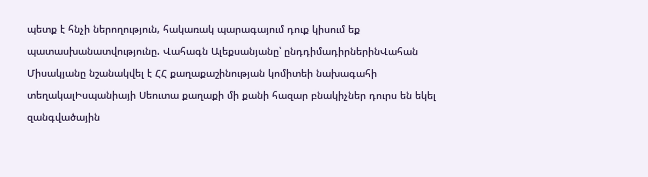պետք է հնչի ներողություն, հակառակ պարագայում դուք կիսում եք պատասխանատվությունը. Վահագն Ալեքսանյանը՝ ընդդիմադիրներինՎահան Միսակյանը նշանակվել է ՀՀ քաղաքաշինության կոմիտեի նախագահի տեղակալԻսպանիայի Սեուտա քաղաքի մի քանի հազար բնակիչներ դուրս են եկել զանգվածային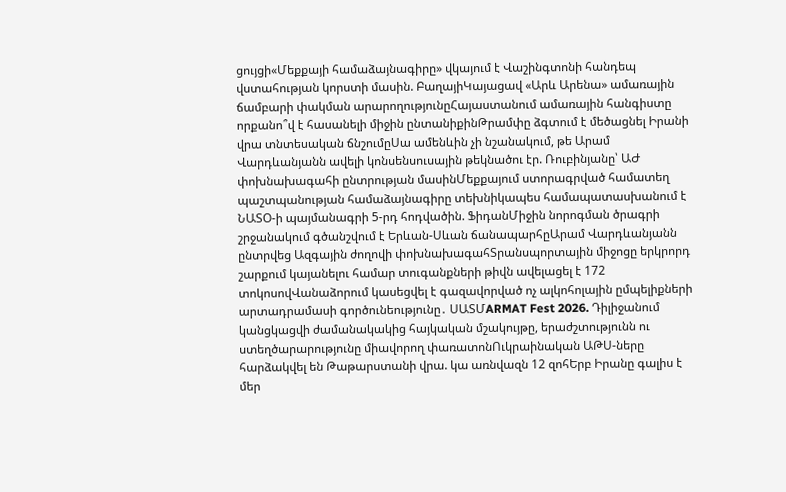ցույցի«Մեքքայի համաձայնագիրը» վկայում է Վաշինգտոնի հանդեպ վստահության կորստի մասին. ԲաղայիԿայացավ «Արև Արենա» ամառային ճամբարի փակման արարողությունըՀայաստանում ամառային հանգիստը որքանո՞վ է հասանելի միջին ընտանիքինԹրամփը ձգտում է մեծացնել Իրանի վրա տնտեսական ճնշումըՍա ամենևին չի նշանակում, թե Արամ Վարդևանյանն ավելի կոնսենսուսային թեկնածու էր. Ռուբինյանը՝ ԱԺ փոխնախագահի ընտրության մասինՄեքքայում ստորագրված համատեղ պաշտպանության համաձայնագիրը տեխնիկապես համապատասխանում է ՆԱՏՕ-ի պայմանագրի 5-րդ հոդվածին. ՖիդանՄիջին նորոգման ծրագրի շրջանակում գծանշվում է Երևան-Սևան ճանապարհըԱրամ Վարդևանյանն ընտրվեց Ազգային ժողովի փոխնախագահՏրանսպորտային միջոցը երկրորդ շարքում կայանելու համար տուգանքների թիվն ավելացել է 172 տոկոսովՎանաձորում կասեցվել է գազավորված ոչ ալկոհոլային ըմպելիքների արտադրամասի գործունեությունը․ ՍԱՏՄARMAT Fest 2026. Դիլիջանում կանցկացվի ժամանակակից հայկական մշակույթը, երաժշտությունն ու ստեղծարարությունը միավորող փառատոնՈւկրաինական ԱԹՍ-ները հարձակվել են Թաթարստանի վրա. կա առնվազն 12 զոհԵրբ Իրանը գալիս է մեր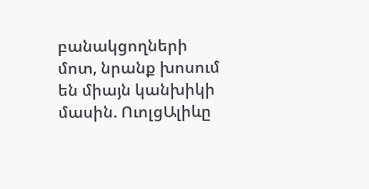բանակցողների մոտ, նրանք խոսում են միայն կանխիկի մասին. ՈւոլցԱլիևը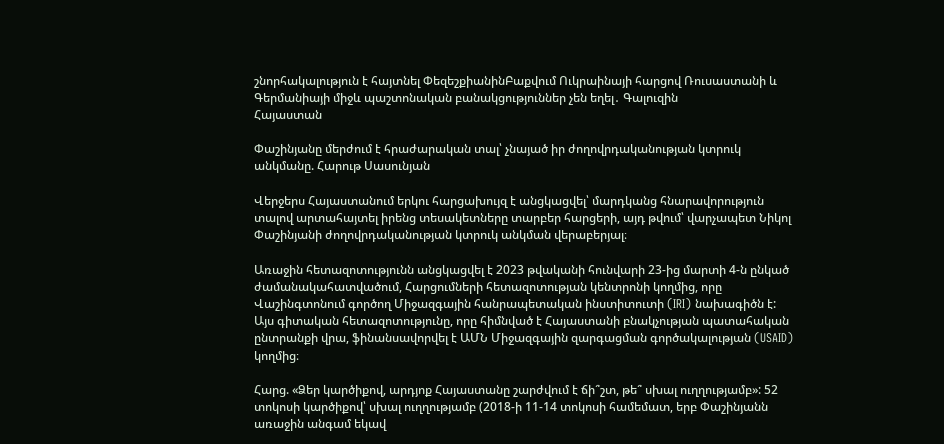շնորհակալություն է հայտնել ՓեզեշքիանինԲաքվում Ուկրաինայի հարցով Ռուսաստանի և Գերմանիայի միջև պաշտոնական բանակցություններ չեն եղել․ Գալուզին
Հայաստան

Փաշինյանը մերժում է հրաժարական տալ՝ չնայած իր ժողովրդականության կտրուկ անկմանը. Հարութ Սասունյան

Վերջերս Հայաստանում երկու հարցախույզ է անցկացվել՝ մարդկանց հնարավորություն տալով արտահայտել իրենց տեսակետները տարբեր հարցերի, այդ թվում՝ վարչապետ Նիկոլ Փաշինյանի ժողովրդականության կտրուկ անկման վերաբերյալ։

Առաջին հետազոտությունն անցկացվել է 2023 թվականի հունվարի 23-ից մարտի 4-ն ընկած ժամանակահատվածում, Հարցումների հետազոտության կենտրոնի կողմից, որը Վաշինգտոնում գործող Միջազգային հանրապետական ինստիտուտի (IRI) նախագիծն է: Այս գիտական հետազոտությունը, որը հիմնված է Հայաստանի բնակչության պատահական ընտրանքի վրա, ֆինանսավորվել է ԱՄՆ Միջազգային զարգացման գործակալության (USAID) կողմից։

Հարց. «Ձեր կարծիքով, արդյոք Հայաստանը շարժվում է ճի՞շտ, թե՞ սխալ ուղղությամբ»: 52 տոկոսի կարծիքով՝ սխալ ուղղությամբ (2018-ի 11-14 տոկոսի համեմատ, երբ Փաշինյանն առաջին անգամ եկավ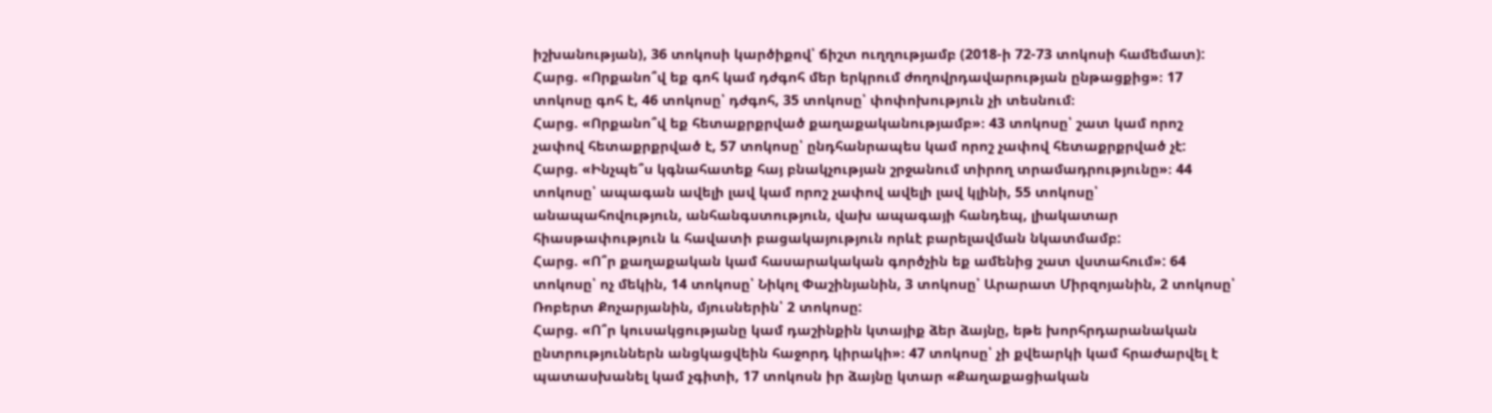իշխանության), 36 տոկոսի կարծիքով՝ ճիշտ ուղղությամբ (2018-ի 72-73 տոկոսի համեմատ):
Հարց. «Որքանո՞վ եք գոհ կամ դժգոհ մեր երկրում ժողովրդավարության ընթացքից»։ 17 տոկոսը գոհ է, 46 տոկոսը՝ դժգոհ, 35 տոկոսը՝ փոփոխություն չի տեսնում։
Հարց. «Որքանո՞վ եք հետաքրքրված քաղաքականությամբ»։ 43 տոկոսը՝ շատ կամ որոշ չափով հետաքրքրված է, 57 տոկոսը՝ ընդհանրապես կամ որոշ չափով հետաքրքրված չէ:
Հարց. «Ինչպե՞ս կգնահատեք հայ բնակչության շրջանում տիրող տրամադրությունը»։ 44 տոկոսը՝ ապագան ավելի լավ կամ որոշ չափով ավելի լավ կլինի, 55 տոկոսը՝ անապահովություն, անհանգստություն, վախ ապագայի հանդեպ, լիակատար հիասթափություն և հավատի բացակայություն որևէ բարելավման նկատմամբ:
Հարց. «Ո՞ր քաղաքական կամ հասարակական գործչին եք ամենից շատ վստահում»: 64 տոկոսը՝ ոչ մեկին, 14 տոկոսը՝ Նիկոլ Փաշինյանին, 3 տոկոսը՝ Արարատ Միրզոյանին, 2 տոկոսը՝ Ռոբերտ Քոչարյանին, մյուսներին՝ 2 տոկոսը:
Հարց. «Ո՞ր կուսակցությանը կամ դաշինքին կտայիք ձեր ձայնը, եթե խորհրդարանական ընտրություններն անցկացվեին հաջորդ կիրակի»։ 47 տոկոսը՝ չի քվեարկի կամ հրաժարվել է պատասխանել կամ չգիտի, 17 տոկոսն իր ձայնը կտար «Քաղաքացիական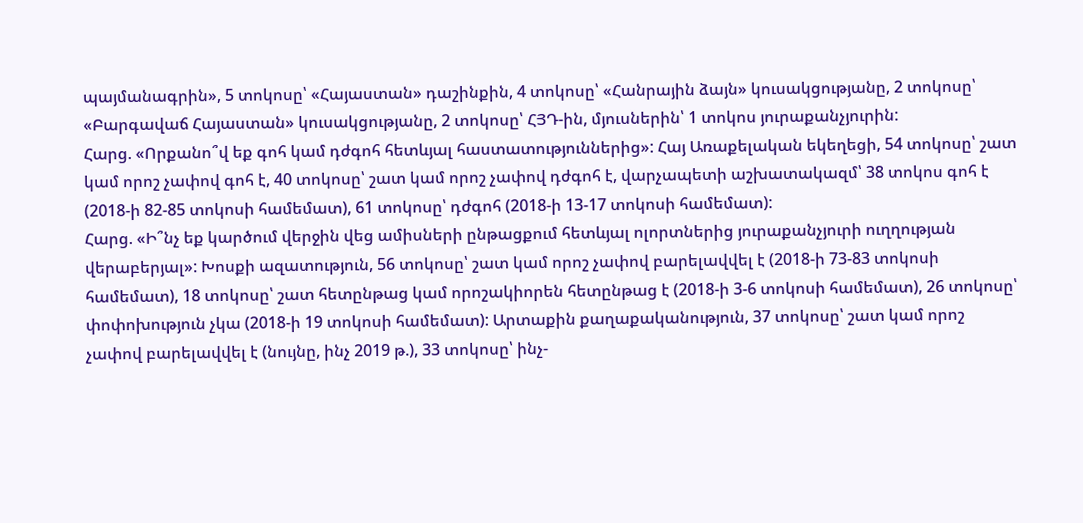պայմանագրին», 5 տոկոսը՝ «Հայաստան» դաշինքին, 4 տոկոսը՝ «Հանրային ձայն» կուսակցությանը, 2 տոկոսը՝ «Բարգավաճ Հայաստան» կուսակցությանը, 2 տոկոսը՝ ՀՅԴ-ին, մյուսներին՝ 1 տոկոս յուրաքանչյուրին:
Հարց. «Որքանո՞վ եք գոհ կամ դժգոհ հետևյալ հաստատություններից»: Հայ Առաքելական եկեղեցի, 54 տոկոսը՝ շատ կամ որոշ չափով գոհ է, 40 տոկոսը՝ շատ կամ որոշ չափով դժգոհ է, վարչապետի աշխատակազմ՝ 38 տոկոս գոհ է (2018-ի 82-85 տոկոսի համեմատ), 61 տոկոսը՝ դժգոհ (2018-ի 13-17 տոկոսի համեմատ):
Հարց. «Ի՞նչ եք կարծում վերջին վեց ամիսների ընթացքում հետևյալ ոլորտներից յուրաքանչյուրի ուղղության վերաբերյալ»: Խոսքի ազատություն, 56 տոկոսը՝ շատ կամ որոշ չափով բարելավվել է (2018-ի 73-83 տոկոսի համեմատ), 18 տոկոսը՝ շատ հետընթաց կամ որոշակիորեն հետընթաց է (2018-ի 3-6 տոկոսի համեմատ), 26 տոկոսը՝ փոփոխություն չկա (2018-ի 19 տոկոսի համեմատ): Արտաքին քաղաքականություն, 37 տոկոսը՝ շատ կամ որոշ չափով բարելավվել է (նույնը, ինչ 2019 թ.), 33 տոկոսը՝ ինչ-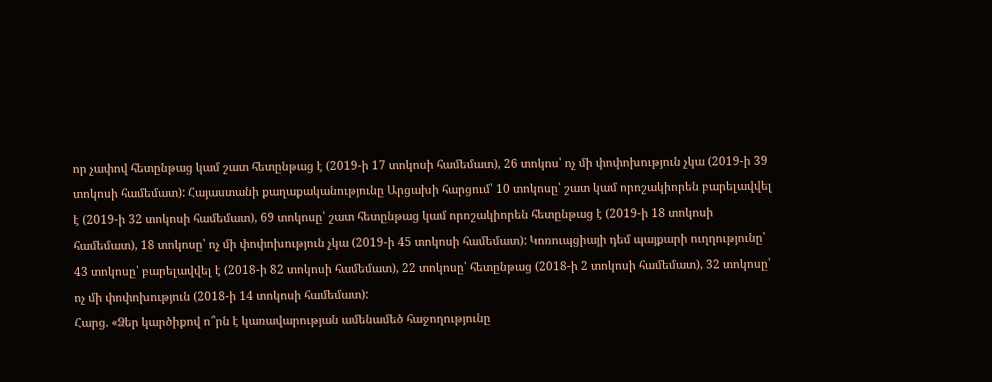որ չափով հետընթաց կամ շատ հետընթաց է (2019-ի 17 տոկոսի համեմատ), 26 տոկոս՝ ոչ մի փոփոխություն չկա (2019-ի 39 տոկոսի համեմատ): Հայաստանի քաղաքականությունը Արցախի հարցում՝ 10 տոկոսը՝ շատ կամ որոշակիորեն բարելավվել է (2019-ի 32 տոկոսի համեմատ), 69 տոկոսը՝ շատ հետընթաց կամ որոշակիորեն հետընթաց է (2019-ի 18 տոկոսի համեմատ), 18 տոկոսը՝ ոչ մի փոփոխություն չկա (2019-ի 45 տոկոսի համեմատ): Կոռուպցիայի դեմ պայքարի ուղղությունը՝ 43 տոկոսը՝ բարելավվել է (2018-ի 82 տոկոսի համեմատ), 22 տոկոսը՝ հետընթաց (2018-ի 2 տոկոսի համեմատ), 32 տոկոսը՝ ոչ մի փոփոխություն (2018-ի 14 տոկոսի համեմատ):
Հարց. «Ձեր կարծիքով ո՞րն է կառավարության ամենամեծ հաջողությունը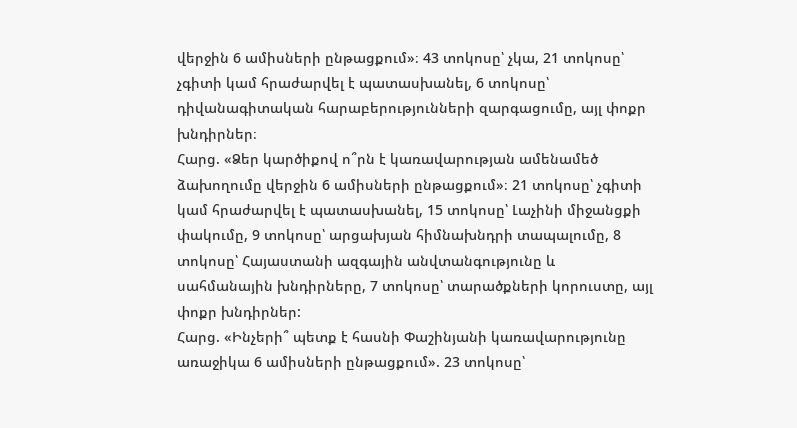վերջին 6 ամիսների ընթացքում»։ 43 տոկոսը՝ չկա, 21 տոկոսը՝ չգիտի կամ հրաժարվել է պատասխանել, 6 տոկոսը՝ դիվանագիտական հարաբերությունների զարգացումը, այլ փոքր խնդիրներ։
Հարց. «Ձեր կարծիքով ո՞րն է կառավարության ամենամեծ ձախողումը վերջին 6 ամիսների ընթացքում»։ 21 տոկոսը՝ չգիտի կամ հրաժարվել է պատասխանել, 15 տոկոսը՝ Լաչինի միջանցքի փակումը, 9 տոկոսը՝ արցախյան հիմնախնդրի տապալումը, 8 տոկոսը՝ Հայաստանի ազգային անվտանգությունը և սահմանային խնդիրները, 7 տոկոսը՝ տարածքների կորուստը, այլ փոքր խնդիրներ:
Հարց. «Ինչերի՞ պետք է հասնի Փաշինյանի կառավարությունը առաջիկա 6 ամիսների ընթացքում». 23 տոկոսը՝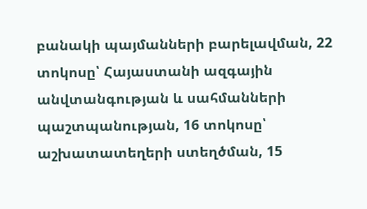բանակի պայմանների բարելավման, 22 տոկոսը՝ Հայաստանի ազգային անվտանգության և սահմանների պաշտպանության, 16 տոկոսը՝ աշխատատեղերի ստեղծման, 15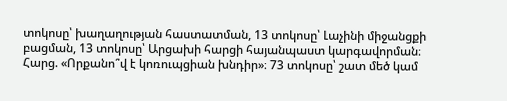տոկոսը՝ խաղաղության հաստատման, 13 տոկոսը՝ Լաչինի միջանցքի բացման, 13 տոկոսը՝ Արցախի հարցի հայանպաստ կարգավորման։
Հարց. «Որքանո՞վ է կոռուպցիան խնդիր»։ 73 տոկոսը՝ շատ մեծ կամ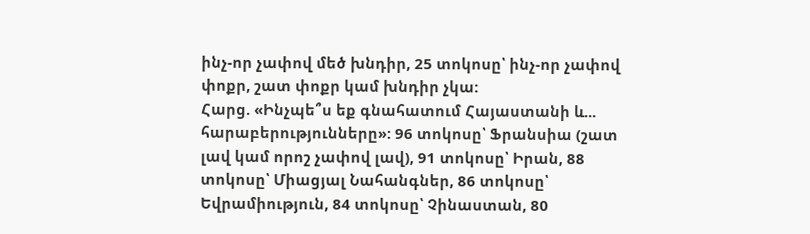ինչ-որ չափով մեծ խնդիր, 25 տոկոսը՝ ինչ-որ չափով փոքր, շատ փոքր կամ խնդիր չկա:
Հարց. «Ինչպե՞ս եք գնահատում Հայաստանի և... հարաբերությունները»: 96 տոկոսը՝ Ֆրանսիա (շատ լավ կամ որոշ չափով լավ), 91 տոկոսը՝ Իրան, 88 տոկոսը՝ Միացյալ Նահանգներ, 86 տոկոսը՝ Եվրամիություն, 84 տոկոսը՝ Չինաստան, 80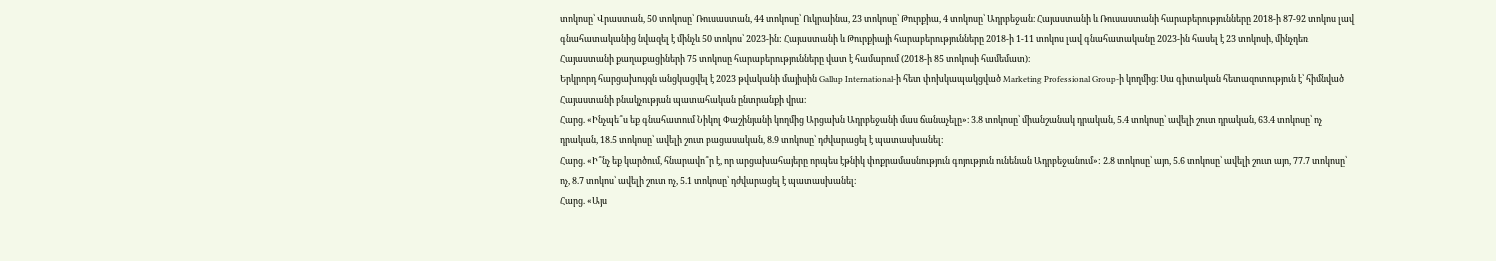տոկոսը՝ Վրաստան, 50 տոկոսը՝ Ռուսաստան, 44 տոկոսը՝ Ուկրաինա, 23 տոկոսը՝ Թուրքիա, 4 տոկոսը՝ Ադրբեջան։ Հայաստանի և Ռուսաստանի հարաբերությունները 2018-ի 87-92 տոկոս լավ գնահատականից նվազել է մինչև 50 տոկոս՝ 2023-ին: Հայաստանի և Թուրքիայի հարաբերությունները 2018-ի 1-11 տոկոս լավ գնահատականը 2023-ին հասել է 23 տոկոսի, մինչդեռ Հայաստանի քաղաքացիների 75 տոկոսը հարաբերությունները վատ է համարում (2018-ի 85 տոկոսի համեմատ)։
Երկրորդ հարցախույզն անցկացվել է 2023 թվականի մայիսին Gallup International-ի հետ փոխկապակցված Marketing Professional Group-ի կողմից։ Սա գիտական հետազոտություն է՝ հիմնված Հայաստանի բնակչության պատահական ընտրանքի վրա։
Հարց. «Ինչպե՞ս եք գնահատում Նիկոլ Փաշինյանի կողմից Արցախն Ադրբեջանի մաս ճանաչելը»։ 3.8 տոկոսը՝ միանշանակ դրական, 5.4 տոկոսը՝ ավելի շուտ դրական, 63.4 տոկոսը՝ ոչ դրական, 18.5 տոկոսը՝ ավելի շուտ բացասական, 8.9 տոկոսը՝ դժվարացել է պատասխանել։
Հարց. «Ի՞նչ եք կարծում, հնարավո՞ր է, որ արցախահայերը որպես էթնիկ փոքրամասնություն գոյություն ունենան Ադրբեջանում»: 2.8 տոկոսը՝ այո, 5.6 տոկոսը՝ ավելի շուտ այո, 77.7 տոկոսը՝ ոչ, 8.7 տոկոս՝ ավելի շուտ ոչ, 5.1 տոկոսը՝ դժվարացել է պատասխանել։
Հարց. «Այս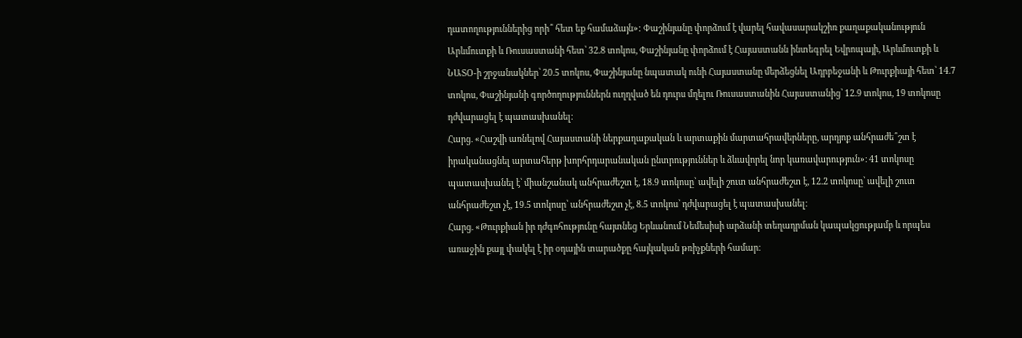դատողություններից որի՞ հետ եք համաձայն»: Փաշինյանը փորձում է վարել հավասարակշիռ քաղաքականություն Արևմուտքի և Ռուսաստանի հետ՝ 32.8 տոկոս, Փաշինյանը փորձում է Հայաստանն ինտեգրել Եվրոպայի, Արևմուտքի և ՆԱՏՕ-ի շրջանակներ՝ 20.5 տոկոս, Փաշինյանը նպատակ ունի Հայաստանը մերձեցնել Ադրբեջանի և Թուրքիայի հետ՝ 14.7 տոկոս, Փաշինյանի գործողություններն ուղղված են դուրս մղելու Ռուսաստանին Հայաստանից՝ 12.9 տոկոս, 19 տոկոսը դժվարացել է պատասխանել։
Հարց. «Հաշվի առնելով Հայաստանի ներքաղաքական և արտաքին մարտահրավերները, արդյոք անհրաժե՞շտ է իրականացնել արտահերթ խորհրդարանական ընտրություններ և ձևավորել նոր կառավարություն»։ 41 տոկոսը պատասխանել է՝ միանշանակ անհրաժեշտ է, 18.9 տոկոսը՝ ավելի շուտ անհրաժեշտ է, 12.2 տոկոսը՝ ավելի շուտ անհրաժեշտ չէ, 19.5 տոկոսը՝ անհրաժեշտ չէ, 8.5 տոկոս՝ դժվարացել է պատասխանել։
Հարց. «Թուրքիան իր դժգոհությունը հայտնեց Երևանում Նեմեսիսի արձանի տեղադրման կապակցությամբ և որպես առաջին քայլ փակել է իր օդային տարածքը հայկական թռիչքների համար։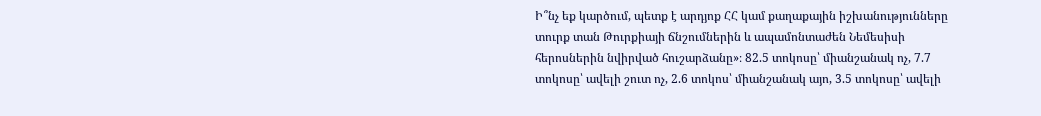Ի՞նչ եք կարծում, պետք է արդյոք ՀՀ կամ քաղաքային իշխանությունները տուրք տան Թուրքիայի ճնշումներին և ապամոնտաժեն Նեմեսիսի հերոսներին նվիրված հուշարձանը»։ 82.5 տոկոսը՝ միանշանակ ոչ, 7.7 տոկոսը՝ ավելի շուտ ոչ, 2.6 տոկոս՝ միանշանակ այո, 3.5 տոկոսը՝ ավելի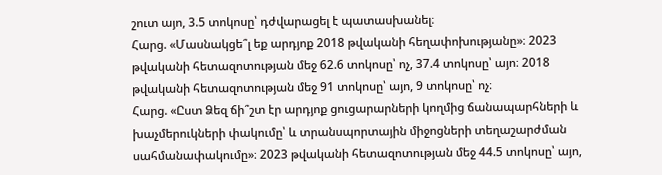շուտ այո, 3.5 տոկոսը՝ դժվարացել է պատասխանել։
Հարց. «Մասնակցե՞լ եք արդյոք 2018 թվականի հեղափոխությանը»։ 2023 թվականի հետազոտության մեջ 62.6 տոկոսը՝ ոչ, 37.4 տոկոսը՝ այո։ 2018 թվականի հետազոտության մեջ 91 տոկոսը՝ այո, 9 տոկոսը՝ ոչ։
Հարց. «Ըստ Ձեզ ճի՞շտ էր արդյոք ցուցարարների կողմից ճանապարհների և խաչմերուկների փակումը՝ և տրանսպորտային միջոցների տեղաշարժման սահմանափակումը»։ 2023 թվականի հետազոտության մեջ 44.5 տոկոսը՝ այո,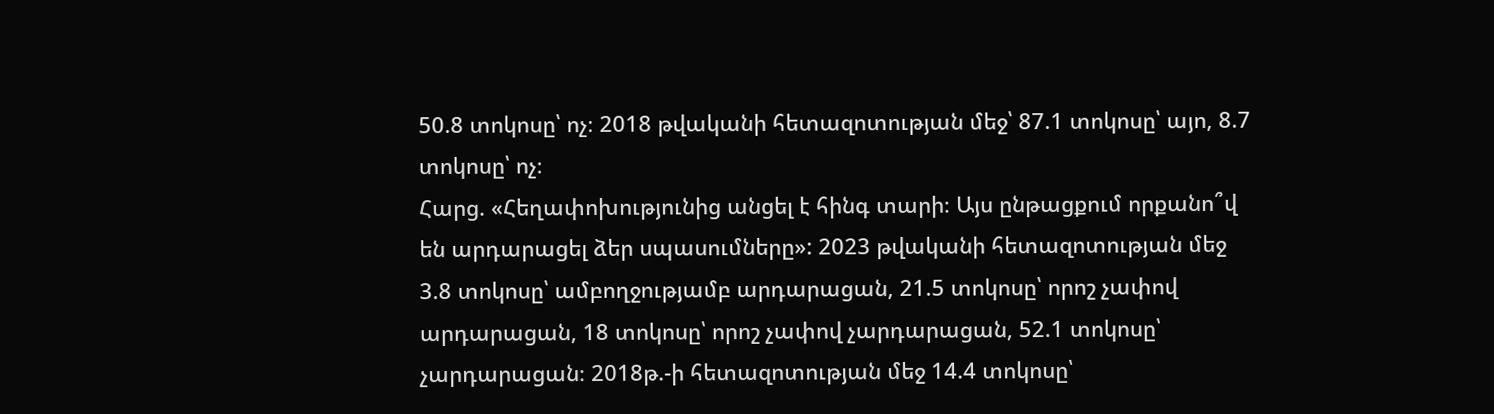50.8 տոկոսը՝ ոչ։ 2018 թվականի հետազոտության մեջ՝ 87.1 տոկոսը՝ այո, 8.7 տոկոսը՝ ոչ։
Հարց. «Հեղափոխությունից անցել է հինգ տարի։ Այս ընթացքում որքանո՞վ են արդարացել ձեր սպասումները»: 2023 թվականի հետազոտության մեջ 3.8 տոկոսը՝ ամբողջությամբ արդարացան, 21.5 տոկոսը՝ որոշ չափով արդարացան, 18 տոկոսը՝ որոշ չափով չարդարացան, 52.1 տոկոսը՝ չարդարացան։ 2018թ.-ի հետազոտության մեջ 14.4 տոկոսը՝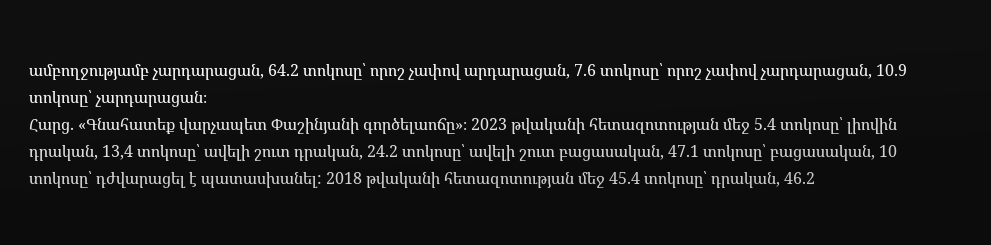ամբողջությամբ չարդարացան, 64.2 տոկոսը՝ որոշ չափով արդարացան, 7.6 տոկոսը՝ որոշ չափով չարդարացան, 10.9 տոկոսը՝ չարդարացան։
Հարց. «Գնահատեք վարչապետ Փաշինյանի գործելաոճը»։ 2023 թվականի հետազոտության մեջ 5.4 տոկոսը՝ լիովին դրական, 13,4 տոկոսը՝ ավելի շուտ դրական, 24.2 տոկոսը՝ ավելի շուտ բացասական, 47.1 տոկոսը՝ բացասական, 10 տոկոսը՝ դժվարացել է պատասխանել: 2018 թվականի հետազոտության մեջ 45.4 տոկոսը՝ դրական, 46.2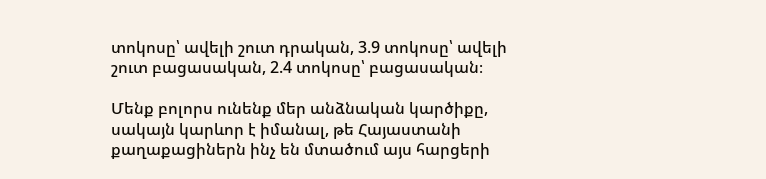տոկոսը՝ ավելի շուտ դրական, 3.9 տոկոսը՝ ավելի շուտ բացասական, 2.4 տոկոսը՝ բացասական։

Մենք բոլորս ունենք մեր անձնական կարծիքը, սակայն կարևոր է իմանալ, թե Հայաստանի քաղաքացիներն ինչ են մտածում այս հարցերի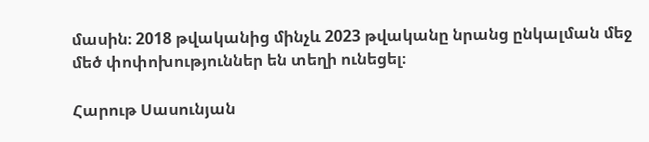մասին։ 2018 թվականից մինչև 2023 թվականը նրանց ընկալման մեջ մեծ փոփոխություններ են տեղի ունեցել։

Հարութ Սասունյան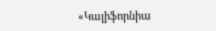«Կալիֆորնիա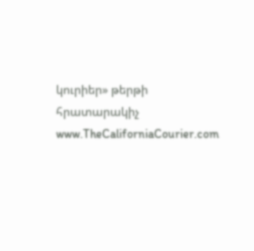կուրիեր» թերթի հրատարակիչ
www.TheCaliforniaCourier.com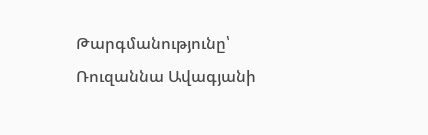Թարգմանությունը՝ Ռուզաննա Ավագյանի